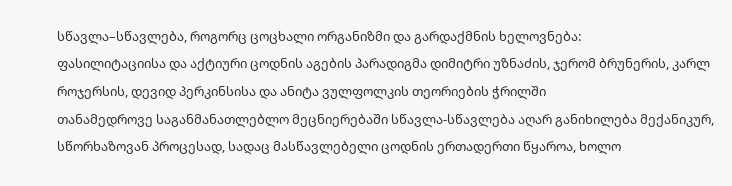სწავლა–სწავლება, როგორც ცოცხალი ორგანიზმი და გარდაქმნის ხელოვნება:
ფასილიტაციისა და აქტიური ცოდნის აგების პარადიგმა დიმიტრი უზნაძის, ჯერომ ბრუნერის, კარლ როჯერსის, დევიდ პერკინსისა და ანიტა ვულფოლკის თეორიების ჭრილში
თანამედროვე საგანმანათლებლო მეცნიერებაში სწავლა-სწავლება აღარ განიხილება მექანიკურ, სწორხაზოვან პროცესად, სადაც მასწავლებელი ცოდნის ერთადერთი წყაროა, ხოლო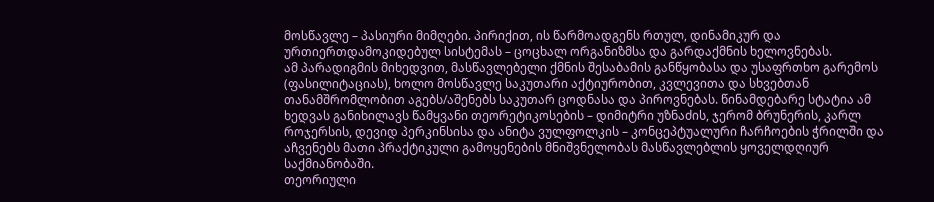მოსწავლე – პასიური მიმღები. პირიქით, ის წარმოადგენს რთულ, დინამიკურ და ურთიერთდამოკიდებულ სისტემას – ცოცხალ ორგანიზმსა და გარდაქმნის ხელოვნებას.
ამ პარადიგმის მიხედვით, მასწავლებელი ქმნის შესაბამის განწყობასა და უსაფრთხო გარემოს (ფასილიტაციას), ხოლო მოსწავლე საკუთარი აქტიურობით, კვლევითა და სხვებთან თანამშრომლობით აგებს/აშენებს საკუთარ ცოდნასა და პიროვნებას. წინამდებარე სტატია ამ ხედვას განიხილავს წამყვანი თეორეტიკოსების – დიმიტრი უზნაძის, ჯერომ ბრუნერის, კარლ როჯერსის, დევიდ პერკინსისა და ანიტა ვულფოლკის – კონცეპტუალური ჩარჩოების ჭრილში და აჩვენებს მათი პრაქტიკული გამოყენების მნიშვნელობას მასწავლებლის ყოველდღიურ საქმიანობაში.
თეორიული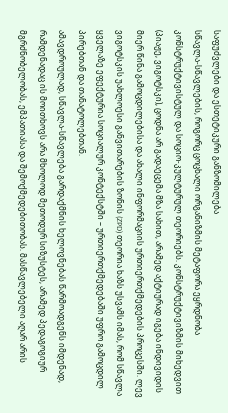საფუძვლები და ესთეტიკური განზომილება
სწავლა-სწავლების, როგორც ცოცხალი ორგანიზმის მეტაფორა ეყრდნობა კონსტრუქტივისტულ და სოციო-კულტურულ თეორიებს. კონსტრუქტივიზმის მიხედვით (პიაჟე, ვიგოტსკი), ცოდნა არ გადაეცემა მზა სახით, არამედ აქტიურად იგება ინდივიდის მიერ წინა გამოცდილებისა და ახალი ინფორმაციის ურთიერთქმედების პროცესში. ლევ ვიგოტსკის უახლოესი განვითარების ზონის (ZPD) თეორია ხაზს უსვამს იმას, რომ სწავლა ყველაზე ეფექტურია სოციალურ კონტექსტში – ურთიერთქმედებაში უფრო გამოცდილ პირებთან და თანატოლებთან.
ამავდროულად, სწავლა-სწავლება გარდაქმნის ხელოვნებას წარმოადგენს იმდენად, რამდენადაც ის მოითხოვს არა მხოლოდ მეთოდურ სიზუსტეს, არამედ პედაგოგიურ მგრძნობელობას, ემპათიასა და შემოქმედებითობას. მასწავლებელი აღარ არის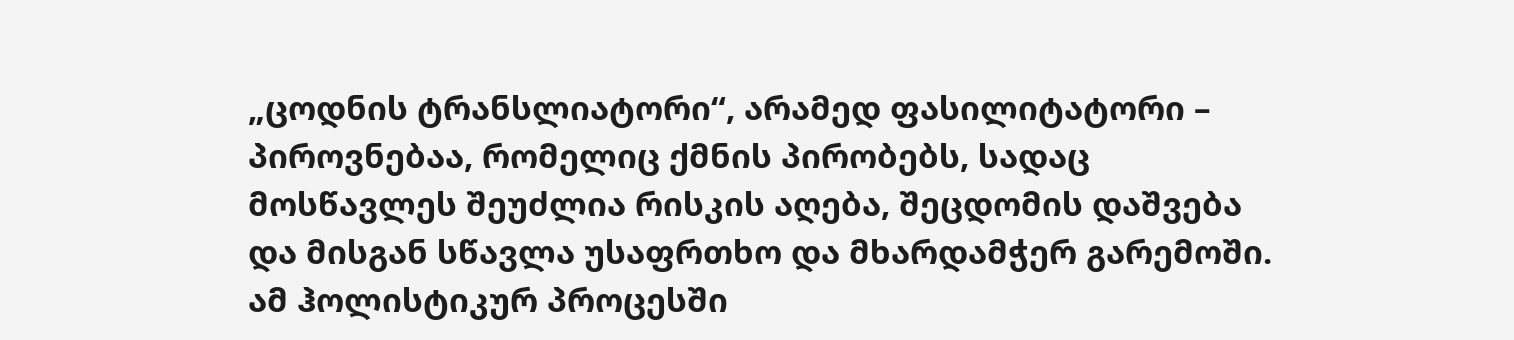„ცოდნის ტრანსლიატორი“, არამედ ფასილიტატორი – პიროვნებაა, რომელიც ქმნის პირობებს, სადაც მოსწავლეს შეუძლია რისკის აღება, შეცდომის დაშვება და მისგან სწავლა უსაფრთხო და მხარდამჭერ გარემოში.
ამ ჰოლისტიკურ პროცესში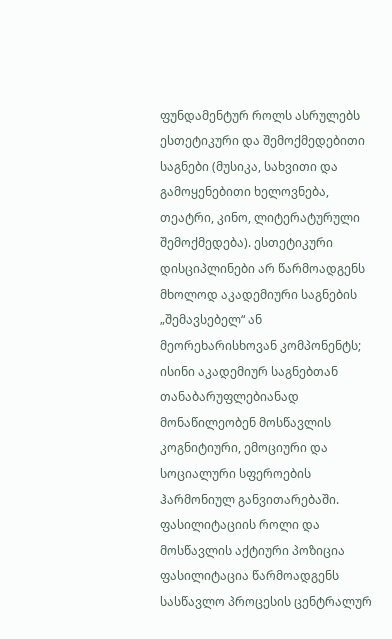ფუნდამენტურ როლს ასრულებს ესთეტიკური და შემოქმედებითი საგნები (მუსიკა, სახვითი და გამოყენებითი ხელოვნება, თეატრი, კინო, ლიტერატურული შემოქმედება). ესთეტიკური დისციპლინები არ წარმოადგენს მხოლოდ აკადემიური საგნების „შემავსებელ“ ან მეორეხარისხოვან კომპონენტს; ისინი აკადემიურ საგნებთან თანაბარუფლებიანად მონაწილეობენ მოსწავლის კოგნიტიური, ემოციური და სოციალური სფეროების ჰარმონიულ განვითარებაში.
ფასილიტაციის როლი და მოსწავლის აქტიური პოზიცია
ფასილიტაცია წარმოადგენს სასწავლო პროცესის ცენტრალურ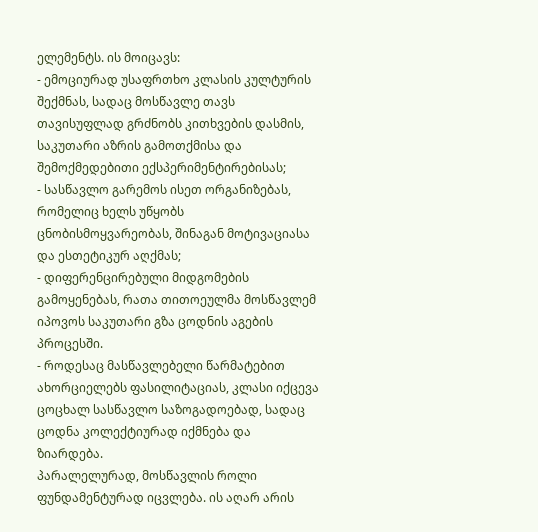ელემენტს. ის მოიცავს:
- ემოციურად უსაფრთხო კლასის კულტურის შექმნას, სადაც მოსწავლე თავს თავისუფლად გრძნობს კითხვების დასმის, საკუთარი აზრის გამოთქმისა და შემოქმედებითი ექსპერიმენტირებისას;
- სასწავლო გარემოს ისეთ ორგანიზებას, რომელიც ხელს უწყობს ცნობისმოყვარეობას, შინაგან მოტივაციასა და ესთეტიკურ აღქმას;
- დიფერენცირებული მიდგომების გამოყენებას, რათა თითოეულმა მოსწავლემ იპოვოს საკუთარი გზა ცოდნის აგების პროცესში.
- როდესაც მასწავლებელი წარმატებით ახორციელებს ფასილიტაციას, კლასი იქცევა ცოცხალ სასწავლო საზოგადოებად, სადაც ცოდნა კოლექტიურად იქმნება და ზიარდება.
პარალელურად, მოსწავლის როლი ფუნდამენტურად იცვლება. ის აღარ არის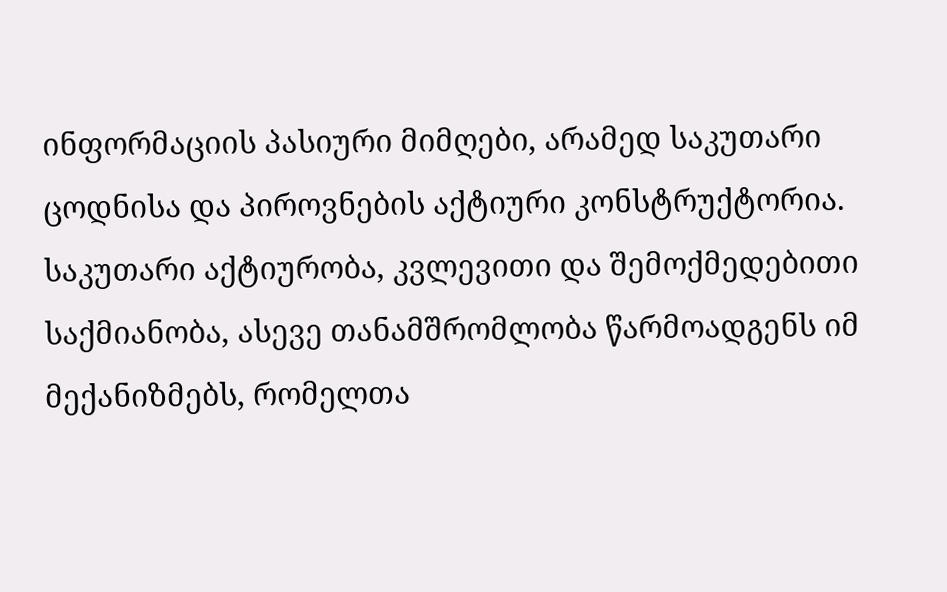ინფორმაციის პასიური მიმღები, არამედ საკუთარი ცოდნისა და პიროვნების აქტიური კონსტრუქტორია. საკუთარი აქტიურობა, კვლევითი და შემოქმედებითი საქმიანობა, ასევე თანამშრომლობა წარმოადგენს იმ მექანიზმებს, რომელთა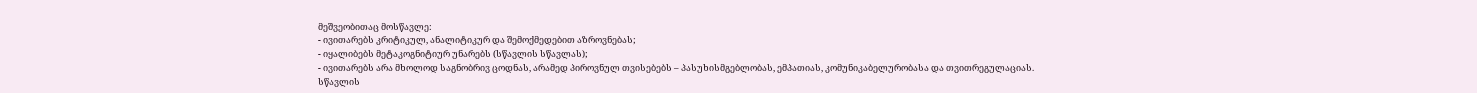მეშვეობითაც მოსწავლე:
- ივითარებს კრიტიკულ, ანალიტიკურ და შემოქმედებით აზროვნებას;
- იყალიბებს მეტაკოგნიტიურ უნარებს (სწავლის სწავლას);
- ივითარებს არა მხოლოდ საგნობრივ ცოდნას, არამედ პიროვნულ თვისებებს – პასუხისმგებლობას, ემპათიას, კომუნიკაბელურობასა და თვითრეგულაციას.
სწავლის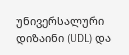უნივერსალური დიზაინი (UDL) და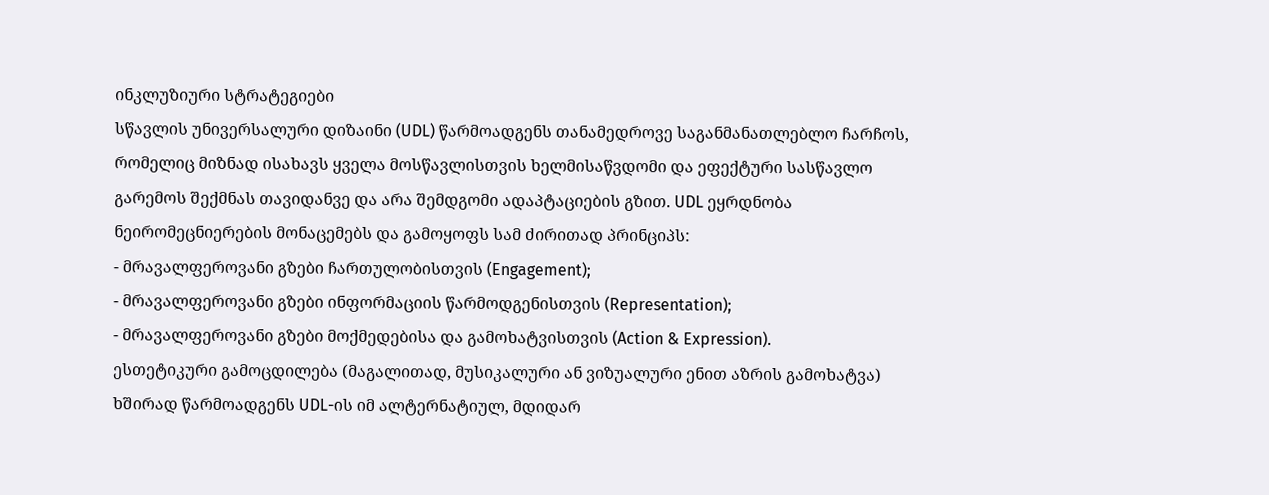ინკლუზიური სტრატეგიები
სწავლის უნივერსალური დიზაინი (UDL) წარმოადგენს თანამედროვე საგანმანათლებლო ჩარჩოს, რომელიც მიზნად ისახავს ყველა მოსწავლისთვის ხელმისაწვდომი და ეფექტური სასწავლო გარემოს შექმნას თავიდანვე და არა შემდგომი ადაპტაციების გზით. UDL ეყრდნობა ნეირომეცნიერების მონაცემებს და გამოყოფს სამ ძირითად პრინციპს:
- მრავალფეროვანი გზები ჩართულობისთვის (Engagement);
- მრავალფეროვანი გზები ინფორმაციის წარმოდგენისთვის (Representation);
- მრავალფეროვანი გზები მოქმედებისა და გამოხატვისთვის (Action & Expression).
ესთეტიკური გამოცდილება (მაგალითად, მუსიკალური ან ვიზუალური ენით აზრის გამოხატვა) ხშირად წარმოადგენს UDL-ის იმ ალტერნატიულ, მდიდარ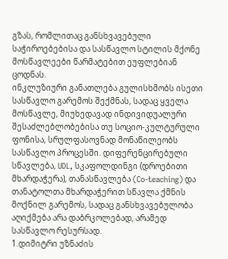გზას, რომლითაც განსხვავებული საჭიროებებისა და სასწავლო სტილის მქონე მოსწავლეები წარმატებით ეუფლებიან ცოდნას.
ინკლუზიური განათლება გულისხმობს ისეთი სასწავლო გარემოს შექმნას, სადაც ყველა მოსწავლე, მიუხედავად ინდივიდუალური შესაძლებლობებისა თუ სოციო-კულტურული ფონისა, სრულფასოვნად მონაწილეობს სასწავლო პროცესში. დიფერენცირებული სწავლება, UDL, სკაფოლდინგი (დროებითი მხარდაჭერა), თანასწავლება (Co-teaching) და თანატოლთა მხარდაჭერით სწავლა ქმნის მოქნილ გარემოს, სადაც განსხვავებულობა აღიქმება არა დაბრკოლებად, არამედ სასწავლო რესურსად.
1.დიმიტრი უზნაძის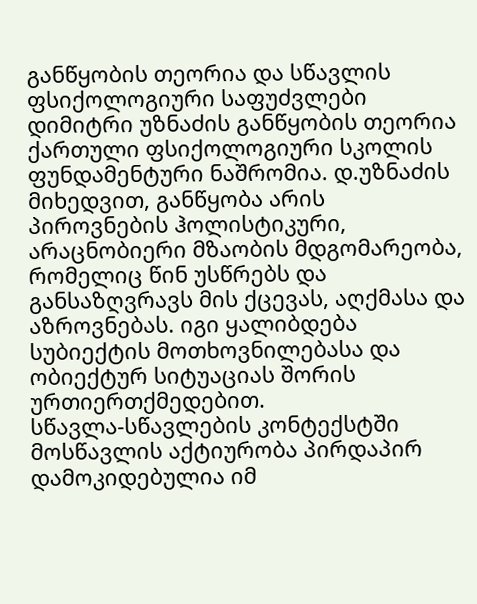განწყობის თეორია და სწავლის ფსიქოლოგიური საფუძვლები
დიმიტრი უზნაძის განწყობის თეორია ქართული ფსიქოლოგიური სკოლის ფუნდამენტური ნაშრომია. დ.უზნაძის მიხედვით, განწყობა არის პიროვნების ჰოლისტიკური, არაცნობიერი მზაობის მდგომარეობა, რომელიც წინ უსწრებს და განსაზღვრავს მის ქცევას, აღქმასა და აზროვნებას. იგი ყალიბდება სუბიექტის მოთხოვნილებასა და ობიექტურ სიტუაციას შორის ურთიერთქმედებით.
სწავლა-სწავლების კონტექსტში მოსწავლის აქტიურობა პირდაპირ დამოკიდებულია იმ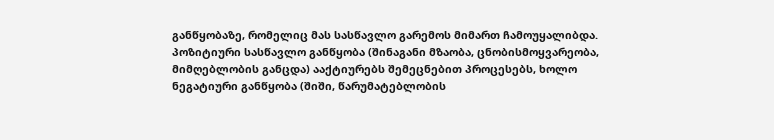განწყობაზე, რომელიც მას სასწავლო გარემოს მიმართ ჩამოუყალიბდა. პოზიტიური სასწავლო განწყობა (შინაგანი მზაობა, ცნობისმოყვარეობა, მიმღებლობის განცდა) ააქტიურებს შემეცნებით პროცესებს, ხოლო ნეგატიური განწყობა (შიში, წარუმატებლობის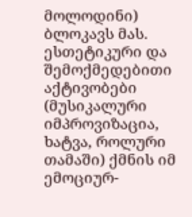მოლოდინი) ბლოკავს მას.
ესთეტიკური და შემოქმედებითი აქტივობები (მუსიკალური იმპროვიზაცია, ხატვა, როლური თამაში) ქმნის იმ ემოციურ-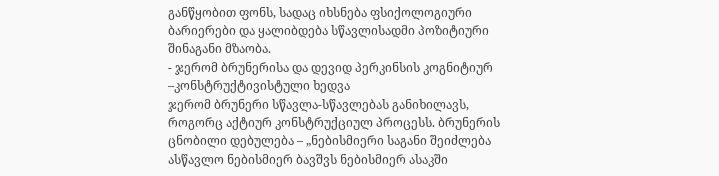განწყობით ფონს, სადაც იხსნება ფსიქოლოგიური ბარიერები და ყალიბდება სწავლისადმი პოზიტიური შინაგანი მზაობა.
- ჯერომ ბრუნერისა და დევიდ პერკინსის კოგნიტიურ –კონსტრუქტივისტული ხედვა
ჯერომ ბრუნერი სწავლა-სწავლებას განიხილავს, როგორც აქტიურ კონსტრუქციულ პროცესს. ბრუნერის ცნობილი დებულება – „ნებისმიერი საგანი შეიძლება ასწავლო ნებისმიერ ბავშვს ნებისმიერ ასაკში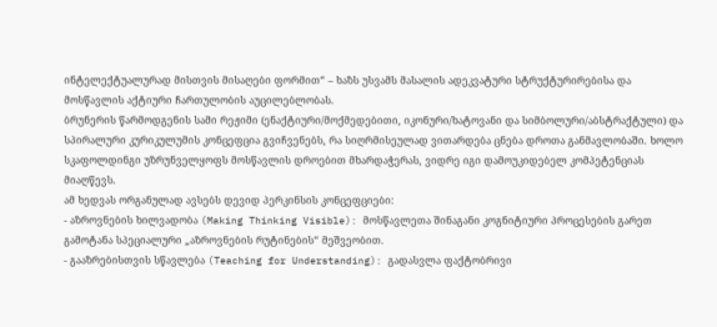ინტელექტუალურად მისთვის მისაღები ფორმით“ – ხაზს უსვამს მასალის ადეკვატური სტრუქტურირებისა და მოსწავლის აქტიური ჩართულობის აუცილებლობას.
ბრუნერის წარმოდგენის სამი რეჟიმი (ენაქტიური/მოქმედებითი, იკონური/ხატოვანი და სიმბოლური/აბსტრაქტული) და სპირალური კურიკულუმის კონცეფცია გვიჩვენებს, რა სიღრმისეულად ვითარდება ცნება დროთა განმავლობაში. ხოლო სკაფოლდინგი უზრუნველყოფს მოსწავლის დროებით მხარდაჭერას, ვიდრე იგი დამოუკიდებელ კომპეტენციას მიაღწევს.
ამ ხედვას ორგანულად ავსებს დევიდ პერკინსის კონცეფციები:
- აზროვნების ხილვადობა (Making Thinking Visible): მოსწავლეთა შინაგანი კოგნიტიური პროცესების გარეთ გამოტანა სპეციალური „აზროვნების რუტინების“ მეშვეობით.
- გააზრებისთვის სწავლება (Teaching for Understanding): გადასვლა ფაქტობრივი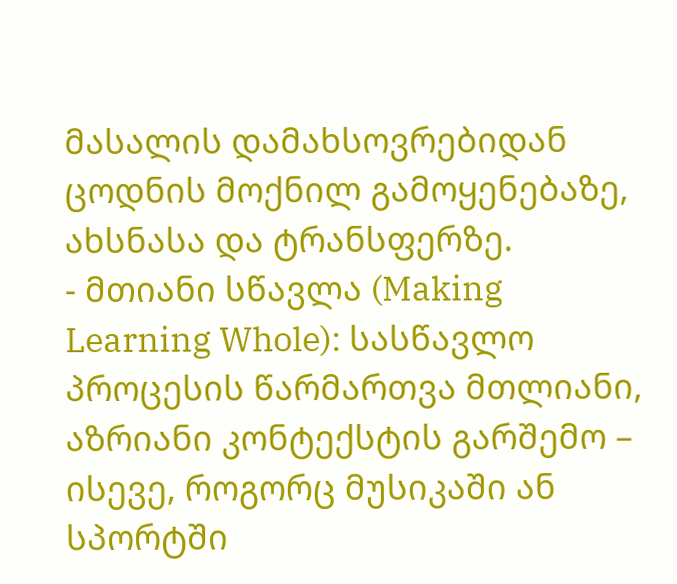მასალის დამახსოვრებიდან ცოდნის მოქნილ გამოყენებაზე, ახსნასა და ტრანსფერზე.
- მთიანი სწავლა (Making Learning Whole): სასწავლო პროცესის წარმართვა მთლიანი, აზრიანი კონტექსტის გარშემო – ისევე, როგორც მუსიკაში ან სპორტში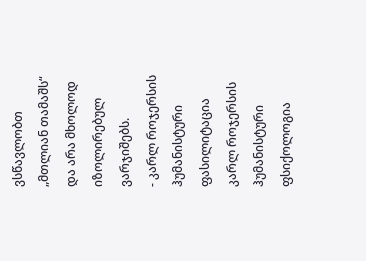ვსწავლობთ „მთლიან თამაშს“ და არა მხოლოდ იზოლირებულ ვარჯიშებს.
- კარლ როჯერსის ჰუმანისტური ფასილიტაცია
კარლ როჯერსის ჰუმანისტური ფსიქოლოგია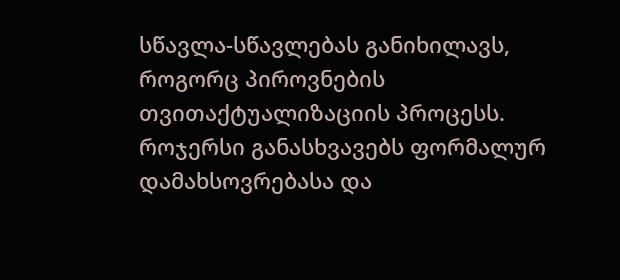სწავლა-სწავლებას განიხილავს, როგორც პიროვნების თვითაქტუალიზაციის პროცესს. როჯერსი განასხვავებს ფორმალურ დამახსოვრებასა და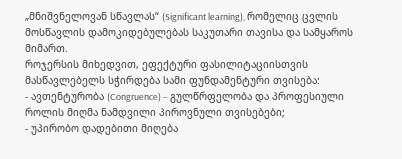„მნიშვნელოვან სწავლას“ (Significant learning), რომელიც ცვლის მოსწავლის დამოკიდებულებას საკუთარი თავისა და სამყაროს მიმართ.
როჯერსის მიხედვით, ეფექტური ფასილიტაციისთვის მასწავლებელს სჭირდება სამი ფუნდამენტური თვისება:
- ავთენტურობა (Congruence) – გულწრფელობა და პროფესიული როლის მიღმა ნამდვილი პიროვნული თვისებები;
- უპირობო დადებითი მიღება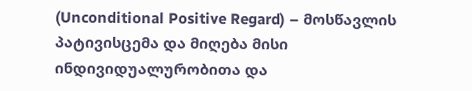(Unconditional Positive Regard) – მოსწავლის პატივისცემა და მიღება მისი ინდივიდუალურობითა და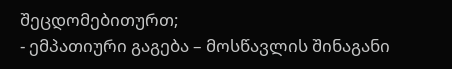შეცდომებითურთ;
- ემპათიური გაგება – მოსწავლის შინაგანი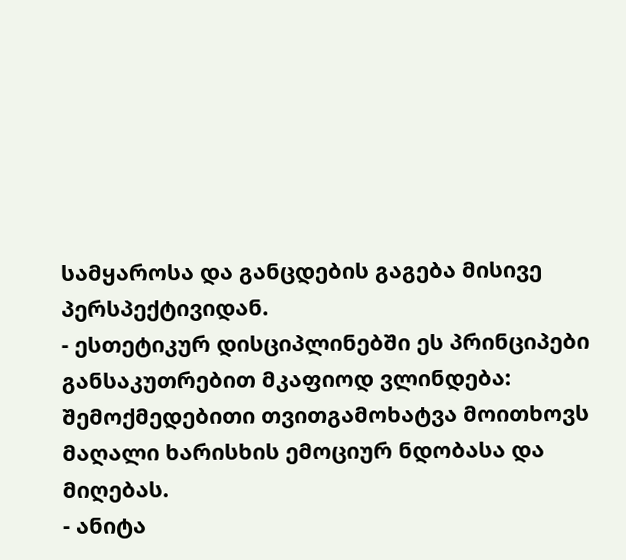სამყაროსა და განცდების გაგება მისივე პერსპექტივიდან.
- ესთეტიკურ დისციპლინებში ეს პრინციპები განსაკუთრებით მკაფიოდ ვლინდება: შემოქმედებითი თვითგამოხატვა მოითხოვს მაღალი ხარისხის ემოციურ ნდობასა და მიღებას.
- ანიტა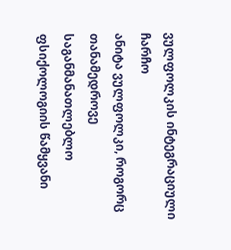ვულფოლკის ინტეგრაციული ჩარჩო
ანიტა ვულფოლკი, როგორც თანამედროვე საგანმანათლებლო ფსიქოლოგიის წამყვანი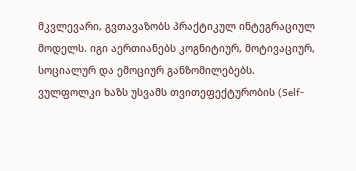მკვლევარი, გვთავაზობს პრაქტიკულ ინტეგრაციულ მოდელს. იგი აერთიანებს კოგნიტიურ, მოტივაციურ, სოციალურ და ემოციურ განზომილებებს.
ვულფოლკი ხაზს უსვამს თვითეფექტურობის (Self-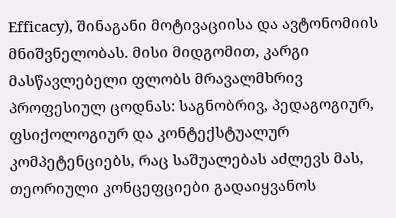Efficacy), შინაგანი მოტივაციისა და ავტონომიის მნიშვნელობას. მისი მიდგომით, კარგი მასწავლებელი ფლობს მრავალმხრივ პროფესიულ ცოდნას: საგნობრივ, პედაგოგიურ, ფსიქოლოგიურ და კონტექსტუალურ კომპეტენციებს, რაც საშუალებას აძლევს მას, თეორიული კონცეფციები გადაიყვანოს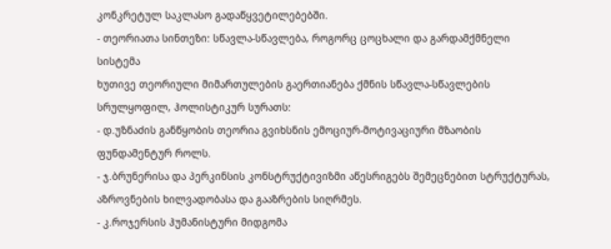კონკრეტულ საკლასო გადაწყვეტილებებში.
- თეორიათა სინთეზი: სწავლა-სწავლება, როგორც ცოცხალი და გარდამქმნელი სისტემა
ხუთივე თეორიული მიმართულების გაერთიანება ქმნის სწავლა-სწავლების სრულყოფილ, ჰოლისტიკურ სურათს:
- დ.უზნაძის განწყობის თეორია გვიხსნის ემოციურ-მოტივაციური მზაობის ფუნდამენტურ როლს.
- ჯ.ბრუნერისა და პერკინსის კონსტრუქტივიზმი აწესრიგებს შემეცნებით სტრუქტურას, აზროვნების ხილვადობასა და გააზრების სიღრმეს.
- კ.როჯერსის ჰუმანისტური მიდგომა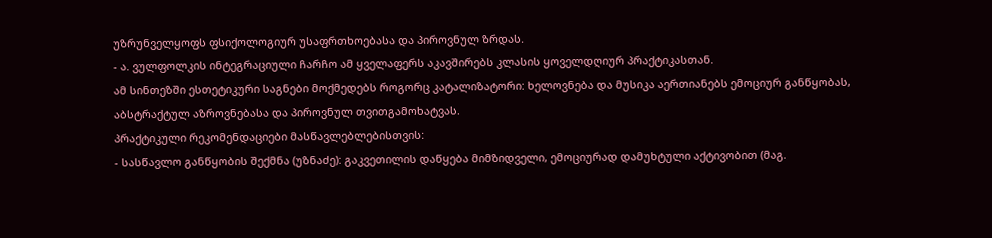უზრუნველყოფს ფსიქოლოგიურ უსაფრთხოებასა და პიროვნულ ზრდას.
- ა. ვულფოლკის ინტეგრაციული ჩარჩო ამ ყველაფერს აკავშირებს კლასის ყოველდღიურ პრაქტიკასთან.
ამ სინთეზში ესთეტიკური საგნები მოქმედებს როგორც კატალიზატორი: ხელოვნება და მუსიკა აერთიანებს ემოციურ განწყობას, აბსტრაქტულ აზროვნებასა და პიროვნულ თვითგამოხატვას.
პრაქტიკული რეკომენდაციები მასწავლებლებისთვის:
- სასწავლო განწყობის შექმნა (უზნაძე): გაკვეთილის დაწყება მიმზიდველი, ემოციურად დამუხტული აქტივობით (მაგ.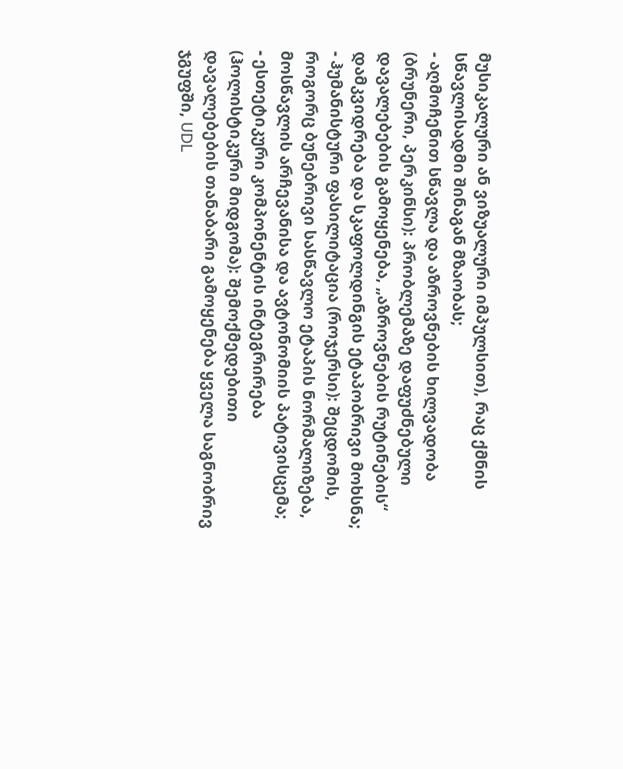მუსიკალური ან ვიზუალური იმპულსით), რაც ქმნის სწავლისადმი შინაგან მზაობას;
- აღმოჩენით სწავლა და აზროვნების ხილვადობა (ბრუნერი, პერკინსი): პრობლემაზე დაფუძნებული დავალებების გამოყენება, „აზროვნების რუტინების“ დამკვიდრება და სკაფოლდინგის ეტაპობრივი მოხსნა;
- ჰუმანისტური ფასილიტაცია (როჯერსი): შეცდომის, როგორც ბუნებრივი სასწავლო ეტაპის ნორმალიზება, მოსწავლის არჩევანისა და ავტონომიის პატივისცემა;
- ესთეტიკური კომპონენტის ინტეგრირება (ჰოლისტიკური მიდგომა): შემოქმედებითი დავალებების თანაბარი გამოყენება ყველა საგნობრივ ჯგუფში, UDL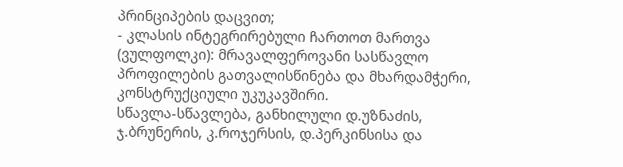პრინციპების დაცვით;
- კლასის ინტეგრირებული ჩართოთ მართვა (ვულფოლკი): მრავალფეროვანი სასწავლო პროფილების გათვალისწინება და მხარდამჭერი, კონსტრუქციული უკუკავშირი.
სწავლა-სწავლება, განხილული დ.უზნაძის, ჯ.ბრუნერის, კ.როჯერსის, დ.პერკინსისა და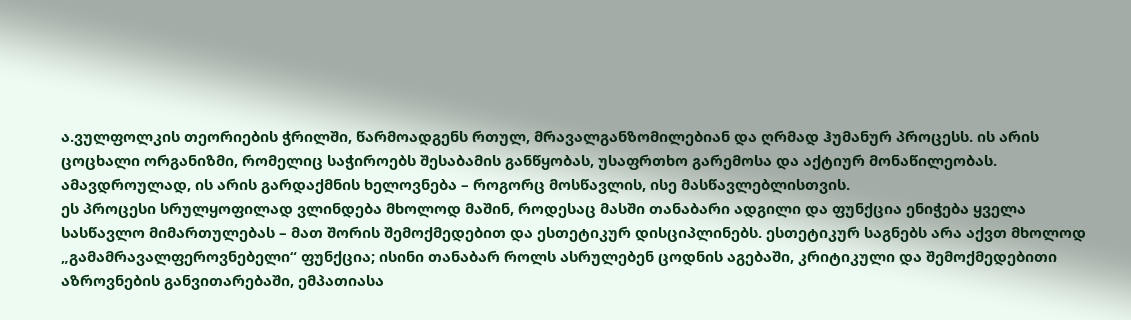ა.ვულფოლკის თეორიების ჭრილში, წარმოადგენს რთულ, მრავალგანზომილებიან და ღრმად ჰუმანურ პროცესს. ის არის ცოცხალი ორგანიზმი, რომელიც საჭიროებს შესაბამის განწყობას, უსაფრთხო გარემოსა და აქტიურ მონაწილეობას. ამავდროულად, ის არის გარდაქმნის ხელოვნება – როგორც მოსწავლის, ისე მასწავლებლისთვის.
ეს პროცესი სრულყოფილად ვლინდება მხოლოდ მაშინ, როდესაც მასში თანაბარი ადგილი და ფუნქცია ენიჭება ყველა სასწავლო მიმართულებას – მათ შორის შემოქმედებით და ესთეტიკურ დისციპლინებს. ესთეტიკურ საგნებს არა აქვთ მხოლოდ „გამამრავალფეროვნებელი“ ფუნქცია; ისინი თანაბარ როლს ასრულებენ ცოდნის აგებაში, კრიტიკული და შემოქმედებითი აზროვნების განვითარებაში, ემპათიასა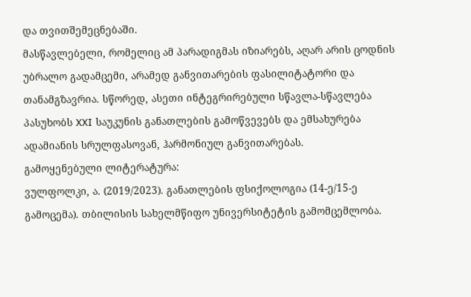და თვითშემეცნებაში.
მასწავლებელი, რომელიც ამ პარადიგმას იზიარებს, აღარ არის ცოდნის უბრალო გადამცემი, არამედ განვითარების ფასილიტატორი და თანამგზავრია. სწორედ, ასეთი ინტეგრირებული სწავლა-სწავლება პასუხობს XXI საუკუნის განათლების გამოწვევებს და ემსახურება ადამიანის სრულფასოვან, ჰარმონიულ განვითარებას.
გამოყენებული ლიტერატურა:
ვულფოლკი, ა. (2019/2023). განათლების ფსიქოლოგია (14-ე/15-ე გამოცემა). თბილისის სახელმწიფო უნივერსიტეტის გამომცემლობა.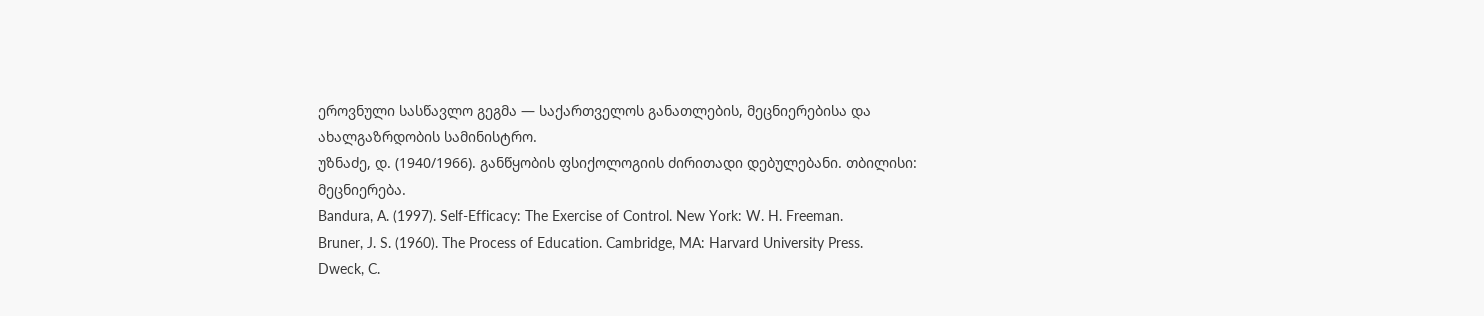ეროვნული სასწავლო გეგმა — საქართველოს განათლების, მეცნიერებისა და ახალგაზრდობის სამინისტრო.
უზნაძე, დ. (1940/1966). განწყობის ფსიქოლოგიის ძირითადი დებულებანი. თბილისი: მეცნიერება.
Bandura, A. (1997). Self-Efficacy: The Exercise of Control. New York: W. H. Freeman.
Bruner, J. S. (1960). The Process of Education. Cambridge, MA: Harvard University Press.
Dweck, C.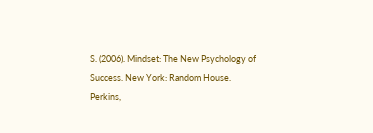S. (2006). Mindset: The New Psychology of Success. New York: Random House.
Perkins,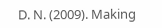D. N. (2009). Making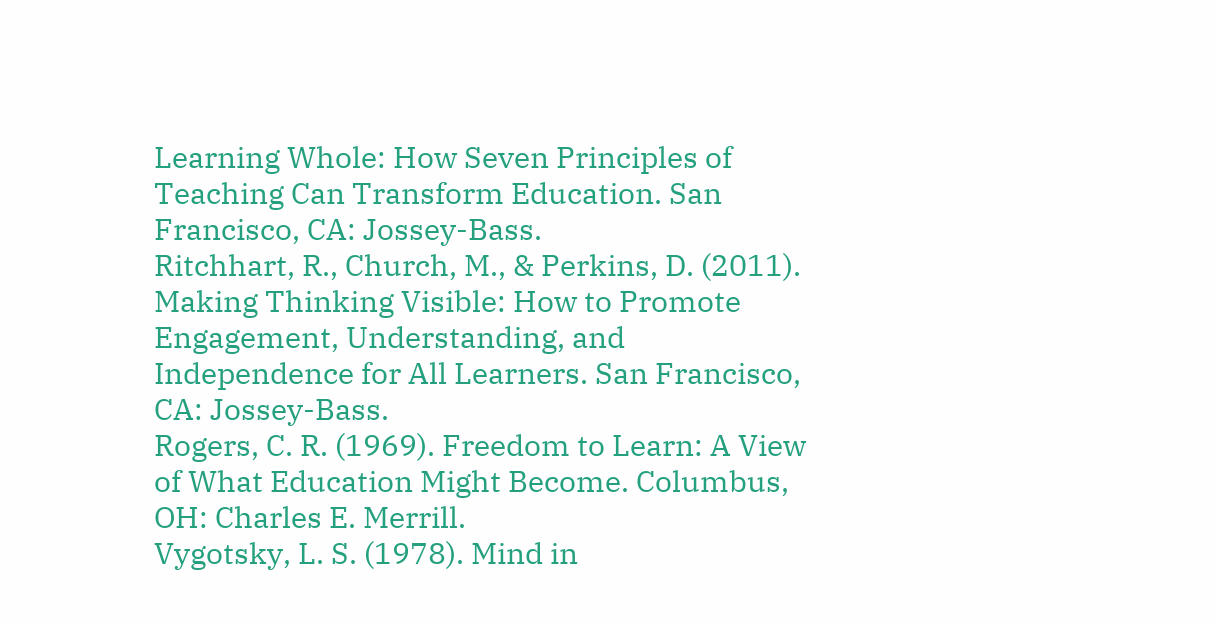Learning Whole: How Seven Principles of Teaching Can Transform Education. San Francisco, CA: Jossey-Bass.
Ritchhart, R., Church, M., & Perkins, D. (2011). Making Thinking Visible: How to Promote Engagement, Understanding, and Independence for All Learners. San Francisco, CA: Jossey-Bass.
Rogers, C. R. (1969). Freedom to Learn: A View of What Education Might Become. Columbus, OH: Charles E. Merrill.
Vygotsky, L. S. (1978). Mind in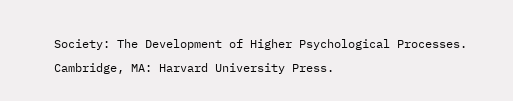Society: The Development of Higher Psychological Processes. Cambridge, MA: Harvard University Press.